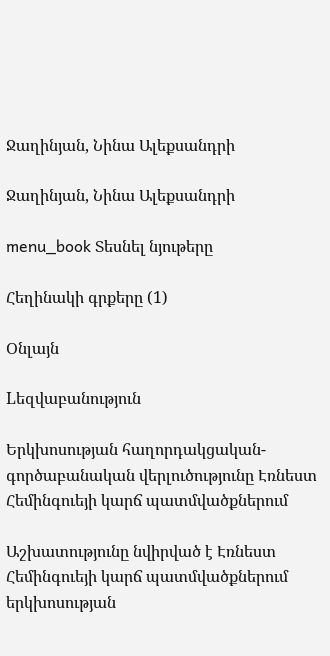Ջաղինյան, Նինա Ալեքսանդրի

Ջաղինյան, Նինա Ալեքսանդրի

menu_book Տեսնել նյութերը

Հեղինակի գրքերը (1)

Օնլայն

Lեզվաբանություն

Երկխոսության հաղորդակցական-գործաբանական վերլուծությունը Էռնեստ Հեմինգուեյի կարճ պատմվածքներում

Աշխատությունը նվիրված է Էռնեստ Հեմինգուեյի կարճ պատմվածքներում երկխոսության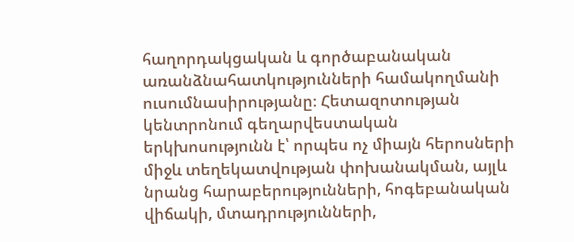հաղորդակցական և գործաբանական առանձնահատկությունների համակողմանի ուսումնասիրությանը։ Հետազոտության կենտրոնում գեղարվեստական երկխոսությունն է՝ որպես ոչ միայն հերոսների միջև տեղեկատվության փոխանակման, այլև նրանց հարաբերությունների, հոգեբանական վիճակի, մտադրությունների,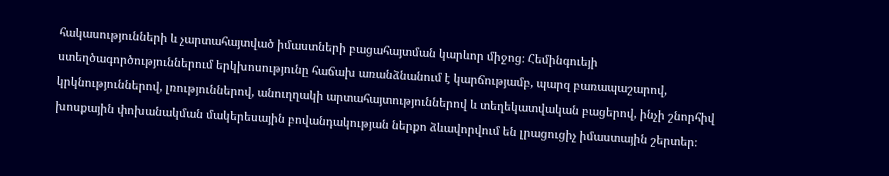հակասությունների և չարտահայտված իմաստների բացահայտման կարևոր միջոց։ Հեմինգուեյի ստեղծագործություններում երկխոսությունը հաճախ առանձնանում է կարճությամբ, պարզ բառապաշարով, կրկնություններով, լռություններով, անուղղակի արտահայտություններով և տեղեկատվական բացերով, ինչի շնորհիվ խոսքային փոխանակման մակերեսային բովանդակության ներքո ձևավորվում են լրացուցիչ իմաստային շերտեր։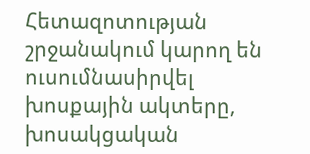Հետազոտության շրջանակում կարող են ուսումնասիրվել խոսքային ակտերը, խոսակցական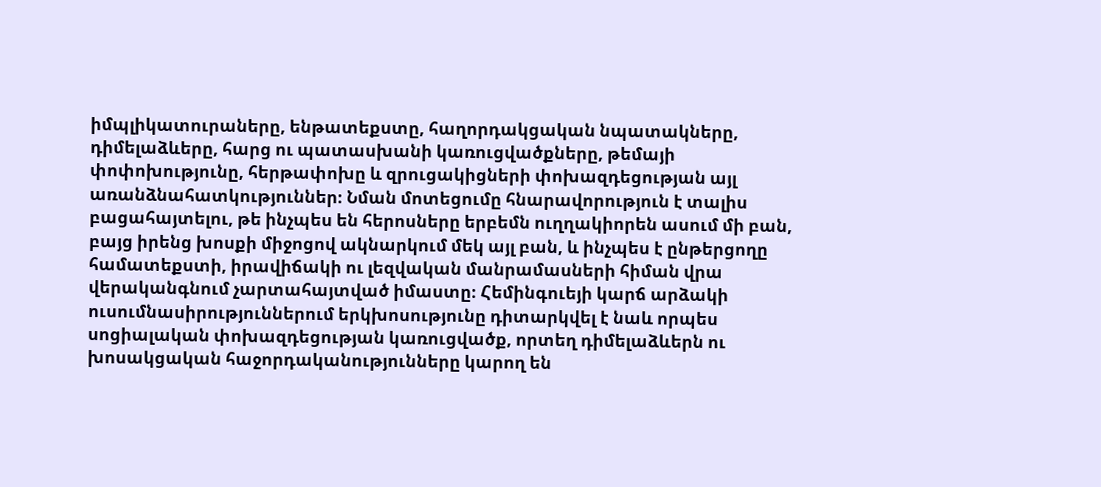իմպլիկատուրաները, ենթատեքստը, հաղորդակցական նպատակները, դիմելաձևերը, հարց ու պատասխանի կառուցվածքները, թեմայի փոփոխությունը, հերթափոխը և զրուցակիցների փոխազդեցության այլ առանձնահատկություններ։ Նման մոտեցումը հնարավորություն է տալիս բացահայտելու, թե ինչպես են հերոսները երբեմն ուղղակիորեն ասում մի բան, բայց իրենց խոսքի միջոցով ակնարկում մեկ այլ բան, և ինչպես է ընթերցողը համատեքստի, իրավիճակի ու լեզվական մանրամասների հիման վրա վերականգնում չարտահայտված իմաստը։ Հեմինգուեյի կարճ արձակի ուսումնասիրություններում երկխոսությունը դիտարկվել է նաև որպես սոցիալական փոխազդեցության կառուցվածք, որտեղ դիմելաձևերն ու խոսակցական հաջորդականությունները կարող են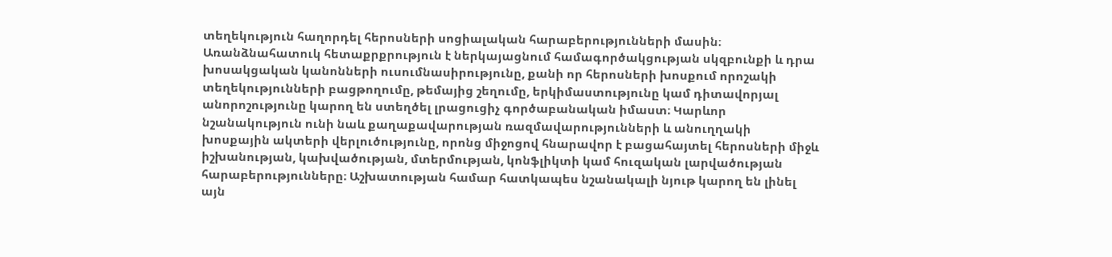տեղեկություն հաղորդել հերոսների սոցիալական հարաբերությունների մասին։ Առանձնահատուկ հետաքրքրություն է ներկայացնում համագործակցության սկզբունքի և դրա խոսակցական կանոնների ուսումնասիրությունը, քանի որ հերոսների խոսքում որոշակի տեղեկությունների բացթողումը, թեմայից շեղումը, երկիմաստությունը կամ դիտավորյալ անորոշությունը կարող են ստեղծել լրացուցիչ գործաբանական իմաստ։ Կարևոր նշանակություն ունի նաև քաղաքավարության ռազմավարությունների և անուղղակի խոսքային ակտերի վերլուծությունը, որոնց միջոցով հնարավոր է բացահայտել հերոսների միջև իշխանության, կախվածության, մտերմության, կոնֆլիկտի կամ հուզական լարվածության հարաբերությունները։ Աշխատության համար հատկապես նշանակալի նյութ կարող են լինել այն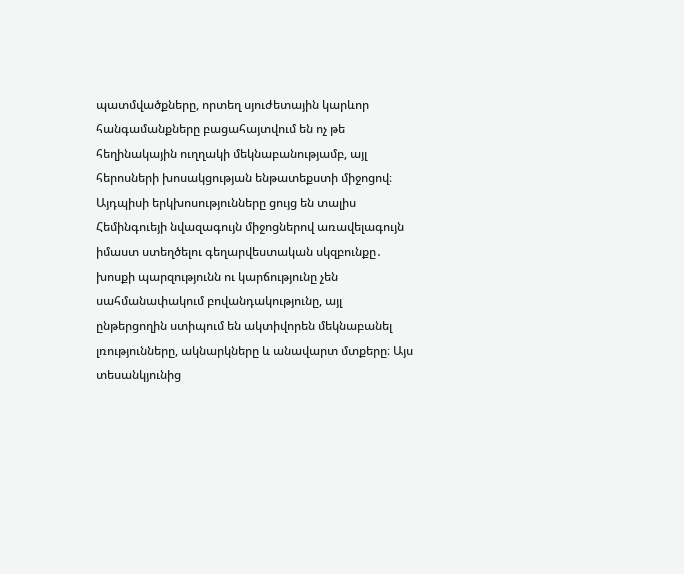պատմվածքները, որտեղ սյուժետային կարևոր հանգամանքները բացահայտվում են ոչ թե հեղինակային ուղղակի մեկնաբանությամբ, այլ հերոսների խոսակցության ենթատեքստի միջոցով։ Այդպիսի երկխոսությունները ցույց են տալիս Հեմինգուեյի նվազագույն միջոցներով առավելագույն իմաստ ստեղծելու գեղարվեստական սկզբունքը․ խոսքի պարզությունն ու կարճությունը չեն սահմանափակում բովանդակությունը, այլ ընթերցողին ստիպում են ակտիվորեն մեկնաբանել լռությունները, ակնարկները և անավարտ մտքերը։ Այս տեսանկյունից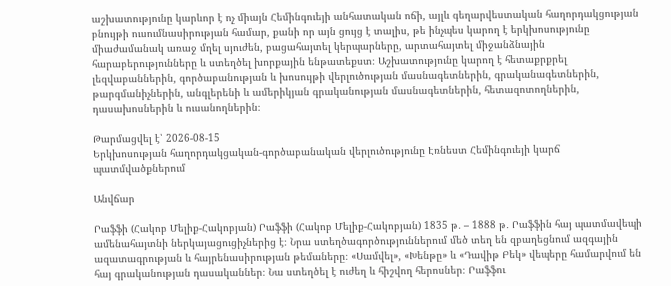աշխատությունը կարևոր է ոչ միայն Հեմինգուեյի անհատական ոճի, այլև գեղարվեստական հաղորդակցության բնույթի ուսումնասիրության համար, քանի որ այն ցույց է տալիս, թե ինչպես կարող է երկխոսությունը միաժամանակ առաջ մղել սյուժեն, բացահայտել կերպարները, արտահայտել միջանձնային հարաբերությունները և ստեղծել խորքային ենթատեքստ։ Աշխատությունը կարող է հետաքրքրել լեզվաբաններին, գործաբանության և խոսույթի վերլուծության մասնագետներին, գրականագետներին, թարգմանիչներին, անգլերենի և ամերիկյան գրականության մասնագետներին, հետազոտողներին, դասախոսներին և ուսանողներին։

Թարմացվել է՝ 2026-08-15
Երկխոսության հաղորդակցական-գործաբանական վերլուծությունը Էռնեստ Հեմինգուեյի կարճ պատմվածքներում

Անվճար

Րաֆֆի (Հակոբ Մելիք-Հակոբյան) Րաֆֆի (Հակոբ Մելիք-Հակոբյան) 1835 թ․ – 1888 թ․ Րաֆֆին հայ պատմավեպի ամենահայտնի ներկայացուցիչներից է։ Նրա ստեղծագործություններում մեծ տեղ են զբաղեցնում ազգային ազատագրության և հայրենասիրության թեմաները։ «Սամվել», «Խենթը» և «Դավիթ Բեկ» վեպերը համարվում են հայ գրականության դասականներ։ Նա ստեղծել է ուժեղ և հիշվող հերոսներ։ Րաֆֆու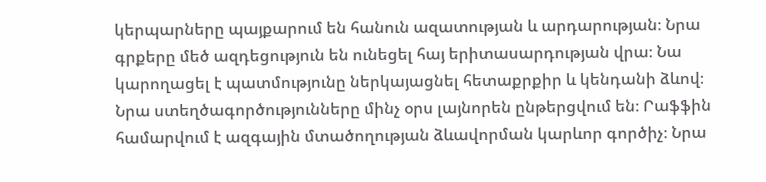կերպարները պայքարում են հանուն ազատության և արդարության։ Նրա գրքերը մեծ ազդեցություն են ունեցել հայ երիտասարդության վրա։ Նա կարողացել է պատմությունը ներկայացնել հետաքրքիր և կենդանի ձևով։ Նրա ստեղծագործությունները մինչ օրս լայնորեն ընթերցվում են։ Րաֆֆին համարվում է ազգային մտածողության ձևավորման կարևոր գործիչ։ Նրա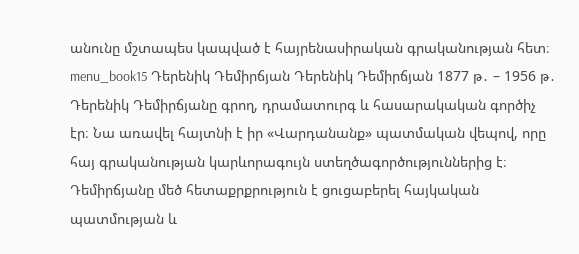անունը մշտապես կապված է հայրենասիրական գրականության հետ։ menu_book15 Դերենիկ Դեմիրճյան Դերենիկ Դեմիրճյան 1877 թ․ – 1956 թ․ Դերենիկ Դեմիրճյանը գրող, դրամատուրգ և հասարակական գործիչ էր։ Նա առավել հայտնի է իր «Վարդանանք» պատմական վեպով, որը հայ գրականության կարևորագույն ստեղծագործություններից է։ Դեմիրճյանը մեծ հետաքրքրություն է ցուցաբերել հայկական պատմության և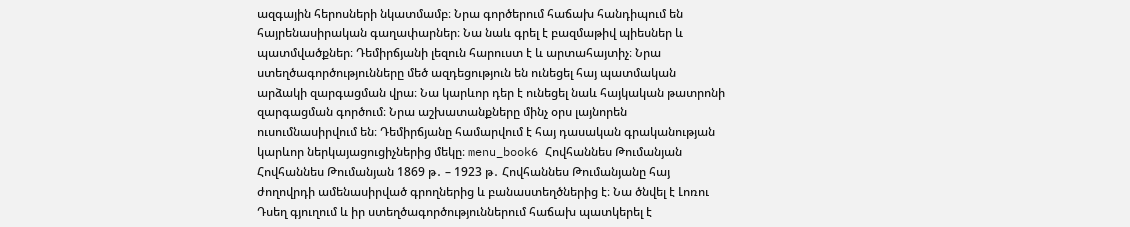ազգային հերոսների նկատմամբ։ Նրա գործերում հաճախ հանդիպում են հայրենասիրական գաղափարներ։ Նա նաև գրել է բազմաթիվ պիեսներ և պատմվածքներ։ Դեմիրճյանի լեզուն հարուստ է և արտահայտիչ։ Նրա ստեղծագործությունները մեծ ազդեցություն են ունեցել հայ պատմական արձակի զարգացման վրա։ Նա կարևոր դեր է ունեցել նաև հայկական թատրոնի զարգացման գործում։ Նրա աշխատանքները մինչ օրս լայնորեն ուսումնասիրվում են։ Դեմիրճյանը համարվում է հայ դասական գրականության կարևոր ներկայացուցիչներից մեկը։ menu_book6 Հովհաննես Թումանյան Հովհաննես Թումանյան 1869 թ․ – 1923 թ․ Հովհաննես Թումանյանը հայ ժողովրդի ամենասիրված գրողներից և բանաստեղծներից է։ Նա ծնվել է Լոռու Դսեղ գյուղում և իր ստեղծագործություններում հաճախ պատկերել է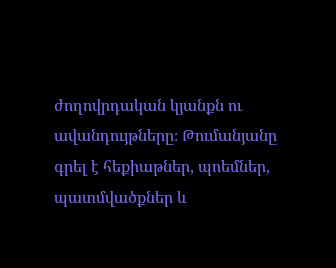ժողովրդական կյանքն ու ավանդույթները։ Թումանյանը գրել է հեքիաթներ, պոեմներ, պատմվածքներ և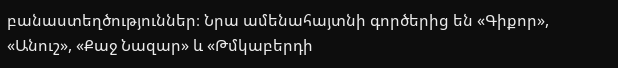բանաստեղծություններ։ Նրա ամենահայտնի գործերից են «Գիքոր», «Անուշ», «Քաջ Նազար» և «Թմկաբերդի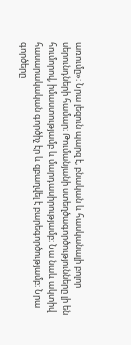առումը»։ Նրա լեզուն պարզ է, բնական և հասկանալի բոլոր սերունդների համար։ Թումանյանի ստեղծագործությունները լի են հումորով, իմաստությամբ և մարդասիրությամբ։ Նա նաև ակտիվ հասարակական գործիչ էր և զբաղվել է բարեգործությամբ։ Նրա գործերը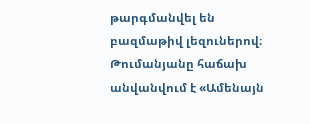թարգմանվել են բազմաթիվ լեզուներով։ Թումանյանը հաճախ անվանվում է «Ամենայն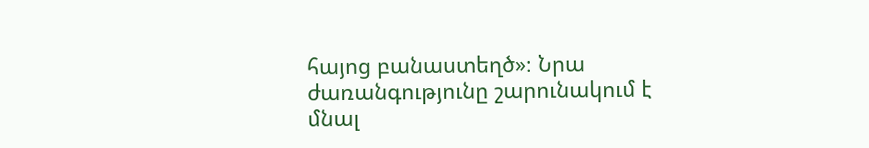հայոց բանաստեղծ»։ Նրա ժառանգությունը շարունակում է մնալ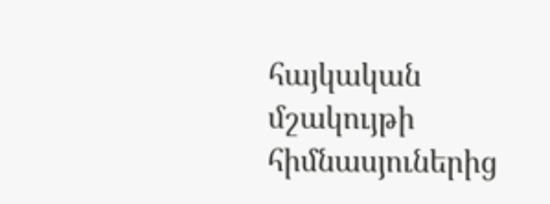հայկական մշակույթի հիմնասյուներից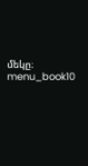մեկը։ menu_book10